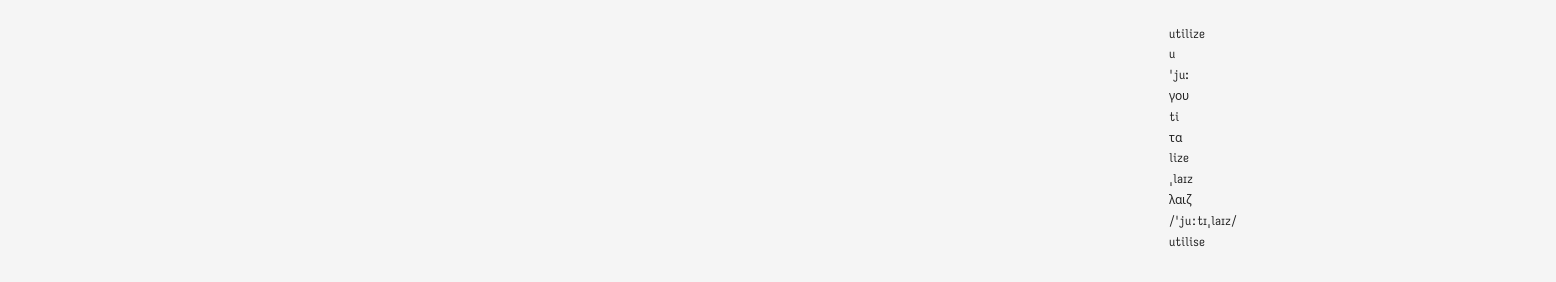utilize
u
ˈju:
γου
ti
τα
lize
ˌlaɪz
λαιζ
/ˈjuːtɪˌlaɪz/
utilise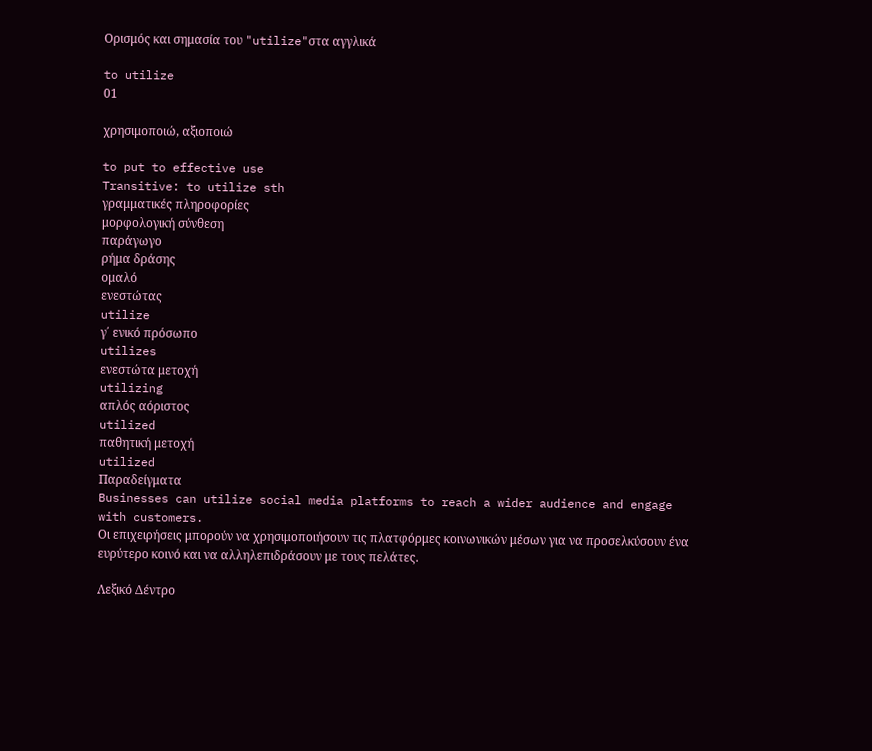Ορισμός και σημασία του "utilize"στα αγγλικά

to utilize
01

χρησιμοποιώ, αξιοποιώ

to put to effective use
Transitive: to utilize sth
γραμματικές πληροφορίες
μορφολογική σύνθεση
παράγωγο
ρήμα δράσης
ομαλό
ενεστώτας
utilize
γ΄ ενικό πρόσωπο
utilizes
ενεστώτα μετοχή
utilizing
απλός αόριστος
utilized
παθητική μετοχή
utilized
Παραδείγματα
Businesses can utilize social media platforms to reach a wider audience and engage with customers.
Οι επιχειρήσεις μπορούν να χρησιμοποιήσουν τις πλατφόρμες κοινωνικών μέσων για να προσελκύσουν ένα ευρύτερο κοινό και να αλληλεπιδράσουν με τους πελάτες.

Λεξικό Δέντρο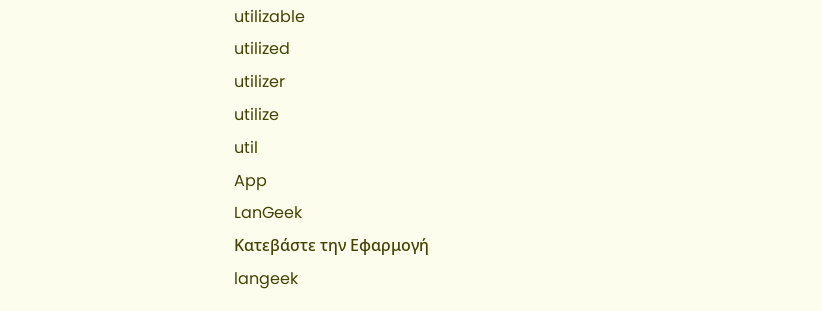utilizable
utilized
utilizer
utilize
util
App
LanGeek
Κατεβάστε την Εφαρμογή
langeek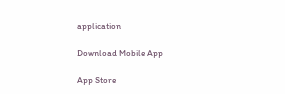application

Download Mobile App

App Store